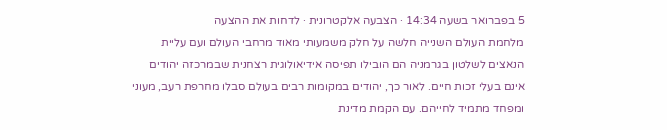5 בפברואר בשעה 14:34 · הצבעה אלקטרונית · לדחות את ההצעה
מלחמת העולם השנייה חלשה על חלק משמעותי מאוד מרחבי העולם ועם עליית הנאצים לשלטון בגרמניה הם הובילו תפיסה אידיאולוגית רצחנית שבמרכזה יהודים אינם בעלי זכות חיים. לאור כך, יהודים במקומות רבים בעולם סבלו מחרפת רעב, מעוני ומפחד מתמיד לחייהם. עם הקמת מדינת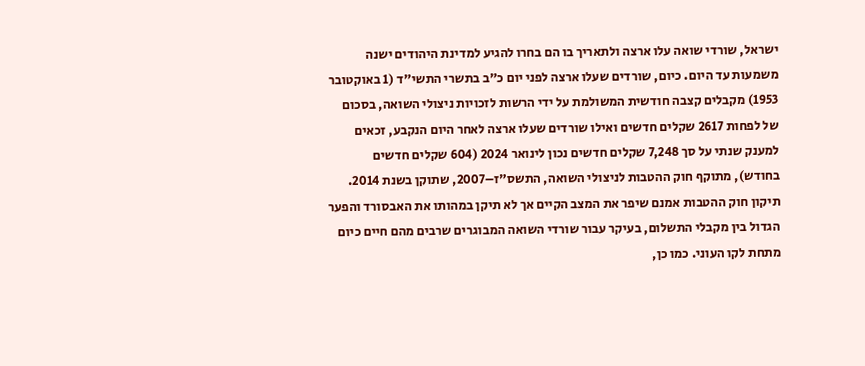ישראל, שורדי שואה עלו ארצה ולתאריך בו הם בחרו להגיע למדינת היהודים ישנה משמעות עד היום. כיום, שורדים שעלו ארצה לפני יום כ"ב בתשרי התשי"ד (1 באוקטובר 1953) מקבלים קצבה חודשית המשולמת על ידי הרשות לזכויות ניצולי השואה, בסכום של לפחות 2617 שקלים חדשים ואילו שורדים שעלו ארצה לאחר היום הנקבע, זכאים למענק שנתי על סך 7,248 שקלים חדשים נכון לינואר 2024 (604 שקלים חדשים בחודש), מתוקף חוק ההטבות לניצולי השואה, התשס"ז–2007, שתוקן בשנת 2014. תיקון חוק ההטבות אמנם שיפר את המצב הקיים אך לא תיקן במהותו את האבסורד והפער הגדול בין מקבלי התשלום, בעיקר עבור שורדי השואה המבוגרים שרבים מהם חיים כיום מתחת לקו העוני. כמו כן,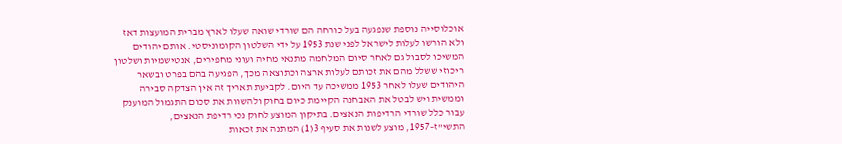אוכלוסייה נוספת שנפגעה בעל כורחה הם שורדי שואה שעלו לארץ מברית המועצות דאז ולא הורשו לעלות לישראל לפני שנת 1953 על ידי השלטון הקומוניסטי. אותם יהודים המשיכו לסבול גם לאחר סיום המלחמה מתנאי מחיה ועוני מחפירים, אנטישמיות ושלטון ריכוזי ששלל מהם את זכותם לעלות ארצה וכתוצאה מכך, הפגיעה בהם בפרט ובשאר היהודים שעלו לאחר 1953 ממשיכה עד היום. לקביעת תאריך זה אין הצדקה סבירה וממשית ויש לבטל את האבחנה הקיימת כיום בחוק ולהשוות את סכום התגמול המוענק עבור כלל שורדי הרדיפות הנאצים. בתיקון המוצע לחוק נכי רדיפת הנאצים, התשי"ז–1957, מוצע לשנות את סעיף 3(1) המתנה את זכאות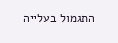התגמול בעלייה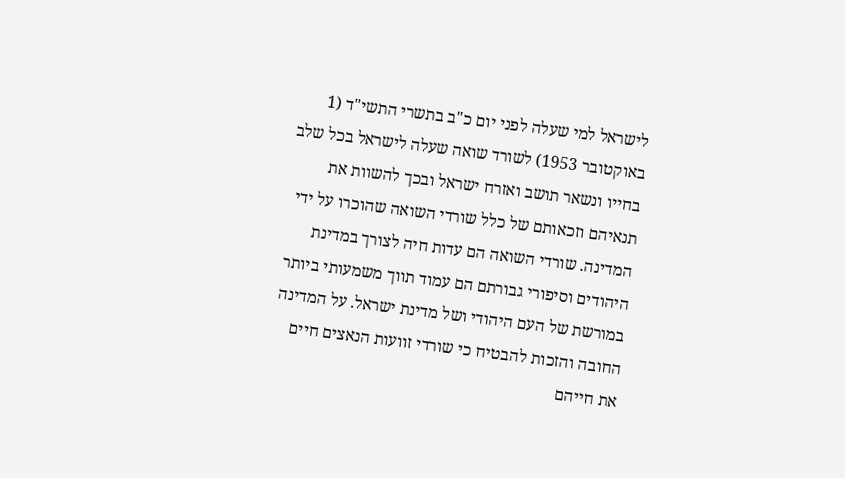לישראל למי שעלה לפני יום כ"ב בתשרי התשי"ד (1 באוקטובר 1953) לשורד שואה שעלה לישראל בכל שלב בחייו ונשאר תושב ואזרח ישראל ובכך להשוות את תנאיהם וזכאותם של כלל שורדי השואה שהוכרו על ידי המדינה. שורדי השואה הם עדות חיה לצורך במדינת היהודים וסיפורי גבורתם הם עמוד תווך משמעותי ביותר במורשת של העם היהודי ושל מדינת ישראל. על המדינה החובה והזכות להבטיח כי שורדי זוועות הנאצים חיים את חייהם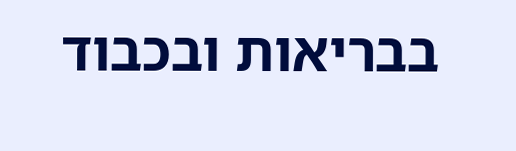בבריאות ובכבוד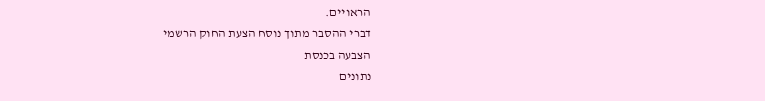הראויים.
דברי ההסבר מתוך נוסח הצעת החוק הרשמי
הצבעה בכנסת
נתונים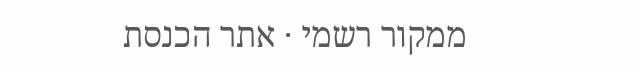ממקור רשמי · אתר הכנסת